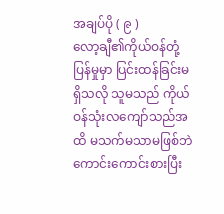အချပ်ပို ( ၉ )
လော့ချီ၏ကိုယ်ဝန်တုံ့ပြန်မှုမှာ ပြင်းထန်ခြင်းမရှိသလို သူမသည် ကိုယ်ဝန်သုံးလကျော်သည်အထိ မသက်မသာမဖြစ်ဘဲ ကောင်းကောင်းစားပြီး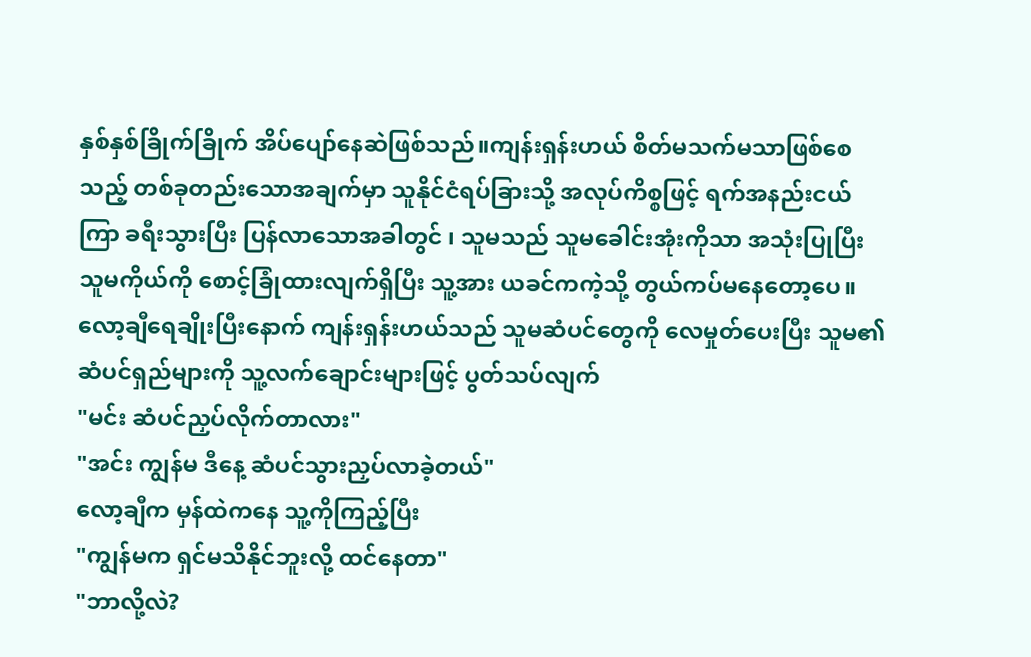နှစ်နှစ်ခြိုက်ခြိုက် အိပ်ပျော်နေဆဲဖြစ်သည်။ကျန်းရှန်းဟယ် စိတ်မသက်မသာဖြစ်စေသည့် တစ်ခုတည်းသောအချက်မှာ သူနိုင်ငံရပ်ခြားသို့ အလုပ်ကိစ္စဖြင့် ရက်အနည်းငယ်ကြာ ခရီးသွားပြီး ပြန်လာသောအခါတွင် ၊ သူမသည် သူမခေါင်းအုံးကိုသာ အသုံးပြုပြီး သူမကိုယ်ကို စောင့်ခြုံထားလျက်ရှိပြီး သူ့အား ယခင်ကကဲ့သို့ တွယ်ကပ်မနေတော့ပေ။
လော့ချီရေချိုးပြီးနောက် ကျန်းရှန်းဟယ်သည် သူမဆံပင်တွေကို လေမှုတ်ပေးပြီး သူမ၏ဆံပင်ရှည်များကို သူ့လက်ချောင်းများဖြင့် ပွတ်သပ်လျက်
"မင်း ဆံပင်ညှပ်လိုက်တာလား"
"အင်း ကျွန်မ ဒီနေ့ ဆံပင်သွားညှပ်လာခဲ့တယ်"
လော့ချီက မှန်ထဲကနေ သူ့ကိုကြည့်ပြီး
"ကျွန်မက ရှင်မသိနိုင်ဘူးလို့ ထင်နေတာ"
"ဘာလို့လဲ?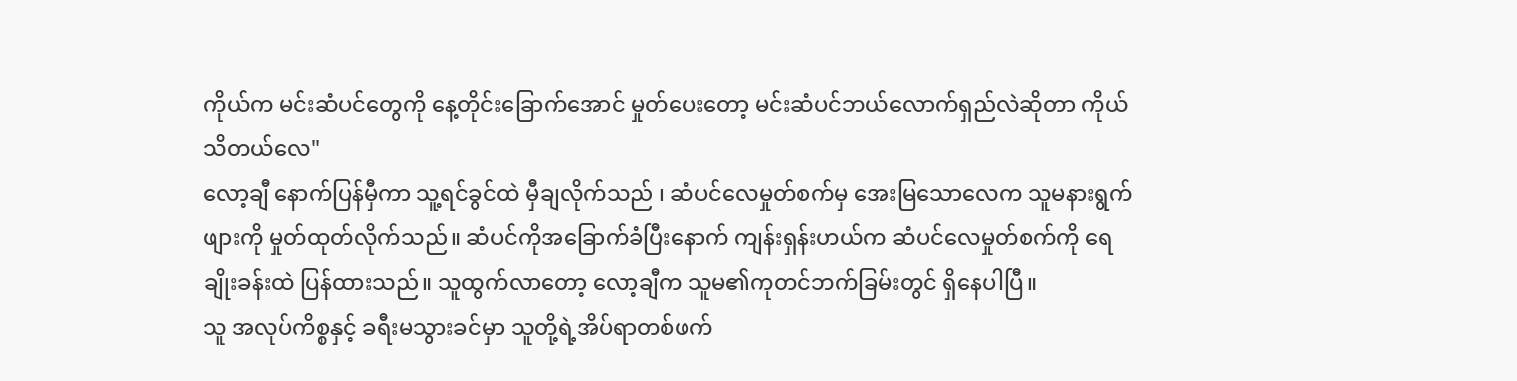ကိုယ်က မင်းဆံပင်တွေကို နေ့တိုင်းခြောက်အောင် မှုတ်ပေးတော့ မင်းဆံပင်ဘယ်လောက်ရှည်လဲဆိုတာ ကိုယ်သိတယ်လေ"
လော့ချီ နောက်ပြန်မှီကာ သူ့ရင်ခွင်ထဲ မှီချလိုက်သည် ၊ ဆံပင်လေမှုတ်စက်မှ အေးမြသောလေက သူမနားရွက်ဖျားကို မှုတ်ထုတ်လိုက်သည်။ ဆံပင်ကိုအခြောက်ခံပြီးနောက် ကျန်းရှန်းဟယ်က ဆံပင်လေမှုတ်စက်ကို ရေချိုးခန်းထဲ ပြန်ထားသည်။ သူထွက်လာတော့ လော့ချီက သူမ၏ကုတင်ဘက်ခြမ်းတွင် ရှိနေပါပြီ။
သူ အလုပ်ကိစ္စနှင့် ခရီးမသွားခင်မှာ သူတို့ရဲ့အိပ်ရာတစ်ဖက်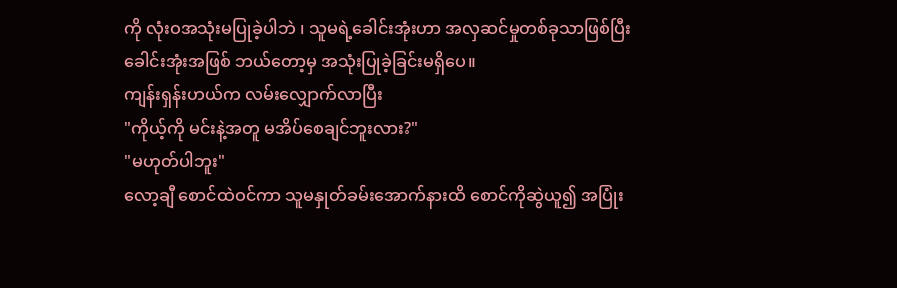ကို လုံးဝအသုံးမပြုခဲ့ပါဘဲ ၊ သူမရဲ့ခေါင်းအုံးဟာ အလှဆင်မှုတစ်ခုသာဖြစ်ပြီး ခေါင်းအုံးအဖြစ် ဘယ်တော့မှ အသုံးပြုခဲ့ခြင်းမရှိပေ။
ကျန်းရှန်းဟယ်က လမ်းလျှောက်လာပြီး
"ကိုယ့်ကို မင်းနဲ့အတူ မအိပ်စေချင်ဘူးလား?"
"မဟုတ်ပါဘူး"
လော့ချီ စောင်ထဲဝင်ကာ သူမနှုတ်ခမ်းအောက်နားထိ စောင်ကိုဆွဲယူ၍ အပြုံး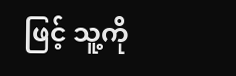ဖြင့် သူ့ကို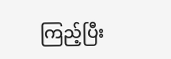ကြည့်ပြီး